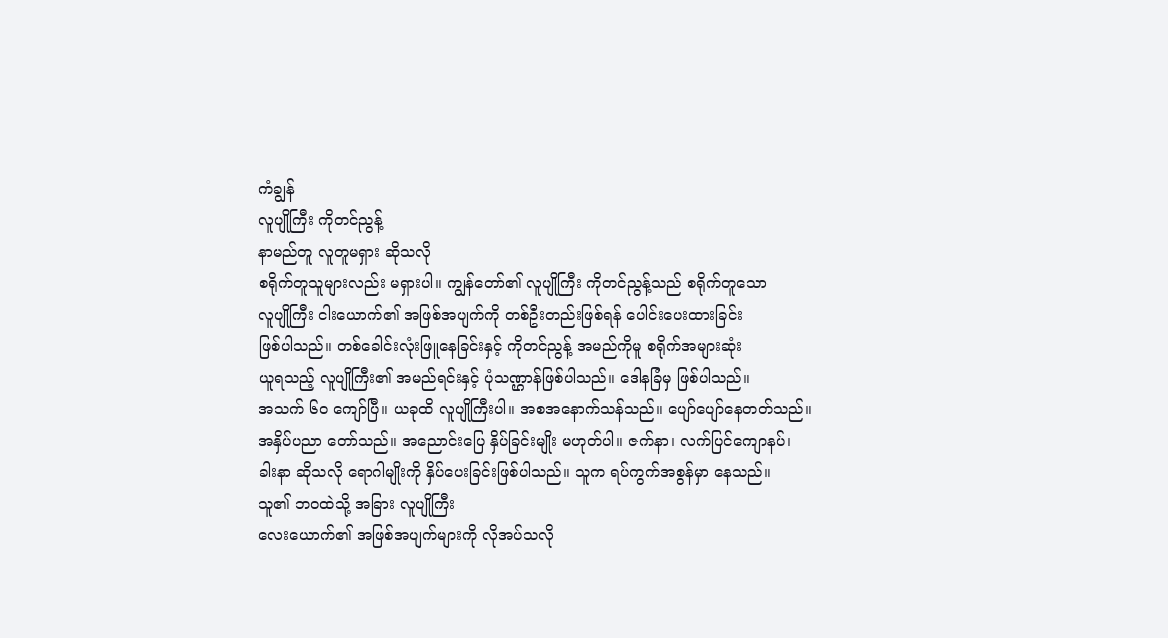ကံချွန်
လူပျိုကြီး ကိုတင်ညွန့်
နာမည်တူ လူတူမရှား ဆိုသလို
စရိုက်တူသူများလည်း မရှားပါ။ ကျွန်တော်၏ လူပျိုကြီး ကိုတင်ညွန့်သည် စရိုက်တူသော
လူပျိုကြီး ငါးယောက်၏ အဖြစ်အပျက်ကို တစ်ဦးတည်းဖြစ်ရန် ပေါင်းပေးထားခြင်း
ဖြစ်ပါသည်။ တစ်ခေါင်းလုံးဖြူနေခြင်းနှင့် ကိုတင်ညွန့် အမည်ကိုမူ စရိုက်အများဆုံး
ယူရသည့် လူပျိုကြီး၏ အမည်ရင်းနှင့် ပုံသဏ္ဌာန်ဖြစ်ပါသည်။ ဒေါနခြံမှ ဖြစ်ပါသည်။
အသက် ၆ဝ ကျော်ပြီ။ ယခုထိ လူပျိုကြီးပါ။ အစအနောက်သန်သည်။ ပျော်ပျော်နေတတ်သည်။
အနှိပ်ပညာ တော်သည်။ အညောင်းပြေ နှိပ်ခြင်းမျိုး မဟုတ်ပါ။ ဇက်နာ၊ လက်ပြင်ကျောနပ်၊
ခါးနာ ဆိုသလို ရောဂါမျိုးကို နှိပ်ပေးခြင်းဖြစ်ပါသည်။ သူက ရပ်ကွက်အစွန်မှာ နေသည်။
သူ၏ ဘဝထဲသို့ အခြား လူပျိုကြီး
လေးယောက်၏ အဖြစ်အပျက်များကို လိုအပ်သလို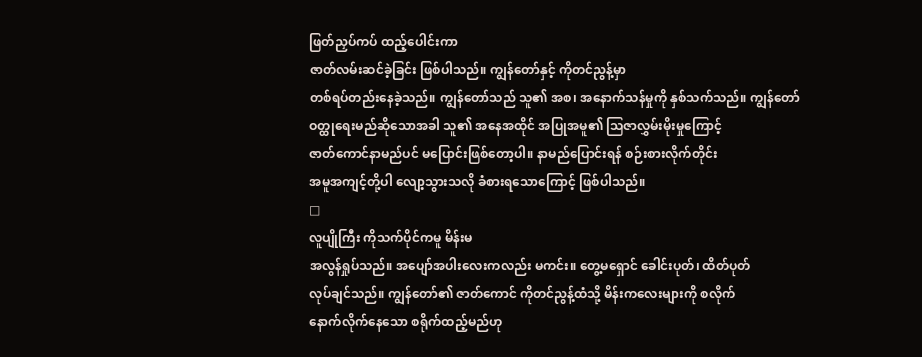ဖြတ်ညှပ်ကပ် ထည့်ပေါင်းကာ
ဇာတ်လမ်းဆင်ခဲ့ခြင်း ဖြစ်ပါသည်။ ကျွန်တော်နှင့် ကိုတင်ညွန့်မှာ
တစ်ရပ်တည်းနေခဲ့သည်။ ကျွန်တော်သည် သူ၏ အစ၊ အနောက်သန်မှုကို နှစ်သက်သည်။ ကျွန်တော်
ဝတ္ထုရေးမည်ဆိုသောအခါ သူ၏ အနေအထိုင် အပြုအမူ၏ သြဇာလွှမ်းမိုးမှုကြောင့်
ဇာတ်ကောင်နာမည်ပင် မပြောင်းဖြစ်တော့ပါ။ နာမည်ပြောင်းရန် စဉ်းစားလိုက်တိုင်း
အမူအကျင့်တို့ပါ လျော့သွားသလို ခံစားရသောကြောင့် ဖြစ်ပါသည်။
□
လူပျိုကြီး ကိုသက်ပိုင်ကမူ မိန်းမ
အလွန်ရှုပ်သည်။ အပျော်အပါးလေးကလည်း မကင်း။ တွေ့မရှောင် ခေါင်းပုတ်၊ ထိတ်ပုတ်
လုပ်ချင်သည်။ ကျွန်တော်၏ ဇာတ်ကောင် ကိုတင်ညွန့်ထံသို့ မိန်းကလေးများကို စလိုက်
နောက်လိုက်နေသော စရိုက်ထည့်မည်ဟု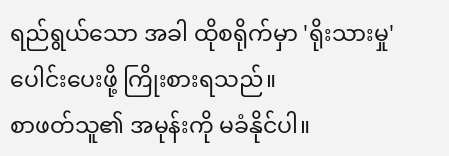ရည်ရွယ်သော အခါ ထိုစရိုက်မှာ 'ရိုးသားမှု' ပေါင်းပေးဖို့ ကြိုးစားရသည်။
စာဖတ်သူ၏ အမုန်းကို မခံနိုင်ပါ။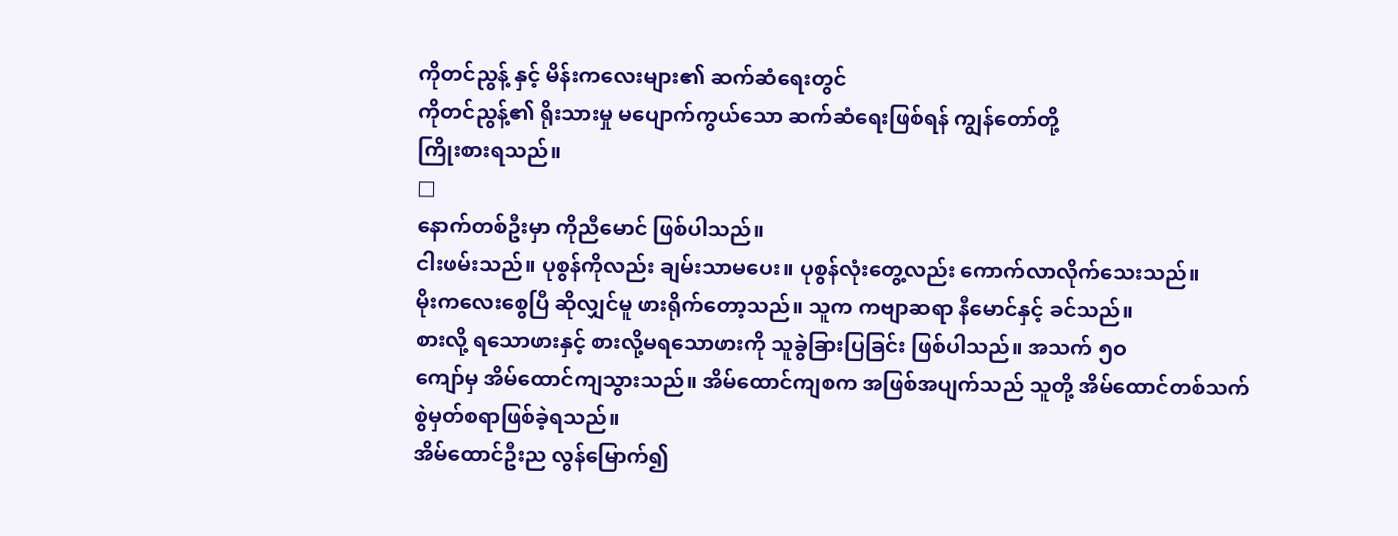ကိုတင်ညွန့် နှင့် မိန်းကလေးများ၏ ဆက်ဆံရေးတွင်
ကိုတင်ညွန့်၏ ရိုးသားမှု မပျောက်ကွယ်သော ဆက်ဆံရေးဖြစ်ရန် ကျွန်တော်တို့
ကြိုးစားရသည်။
□
နောက်တစ်ဦးမှာ ကိုညီမောင် ဖြစ်ပါသည်။
ငါးဖမ်းသည်။ ပုစွန်ကိုလည်း ချမ်းသာမပေး။ ပုစွန်လုံးတွေ့လည်း ကောက်လာလိုက်သေးသည်။
မိုးကလေးစွေပြီ ဆိုလျှင်မူ ဖားရိုက်တော့သည်။ သူက ကဗျာဆရာ နီမောင်နှင့် ခင်သည်။
စားလို့ ရသောဖားနှင့် စားလို့မရသောဖားကို သူခွဲခြားပြခြင်း ဖြစ်ပါသည်။ အသက် ၅ဝ
ကျော်မှ အိမ်ထောင်ကျသွားသည်။ အိမ်ထောင်ကျစက အဖြစ်အပျက်သည် သူတို့ အိမ်ထောင်တစ်သက် စွဲမှတ်စရာဖြစ်ခဲ့ရသည်။
အိမ်ထောင်ဦးည လွန်မြောက်၍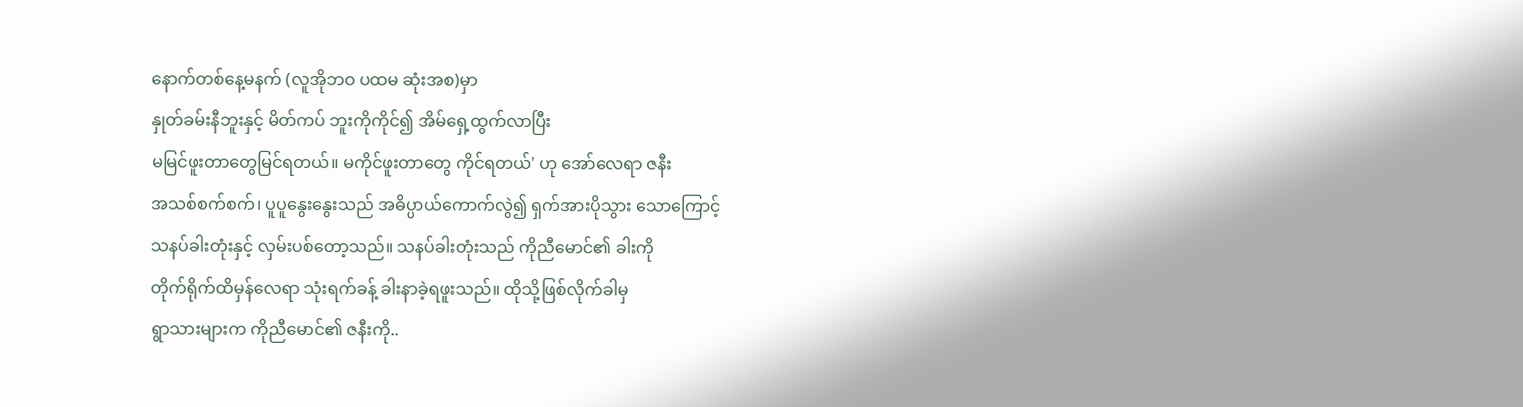နောက်တစ်နေ့မနက် (လူအိုဘဝ ပထမ ဆုံးအစ)မှာ
နှုတ်ခမ်းနီဘူးနှင့် မိတ်ကပ် ဘူးကိုကိုင်၍ အိမ်ရှေ့ထွက်လာပြီး
မမြင်ဖူးတာတွေမြင်ရတယ်။ မကိုင်ဖူးတာတွေ ကိုင်ရတယ်' ဟု အော်လေရာ ဇနီး
အသစ်စက်စက်၊ ပူပူနွေးနွေးသည် အဓိပ္ပာယ်ကောက်လွဲ၍ ရှက်အားပိုသွား သောကြောင့်
သနပ်ခါးတုံးနှင့် လှမ်းပစ်တော့သည်။ သနပ်ခါးတုံးသည် ကိုညီမောင်၏ ခါးကို
တိုက်ရိုက်ထိမှန်လေရာ သုံးရက်ခန့် ခါးနာခဲ့ရဖူးသည်။ ထိုသို့ဖြစ်လိုက်ခါမှ
ရွာသားများက ကိုညီမောင်၏ ဇနီးကို..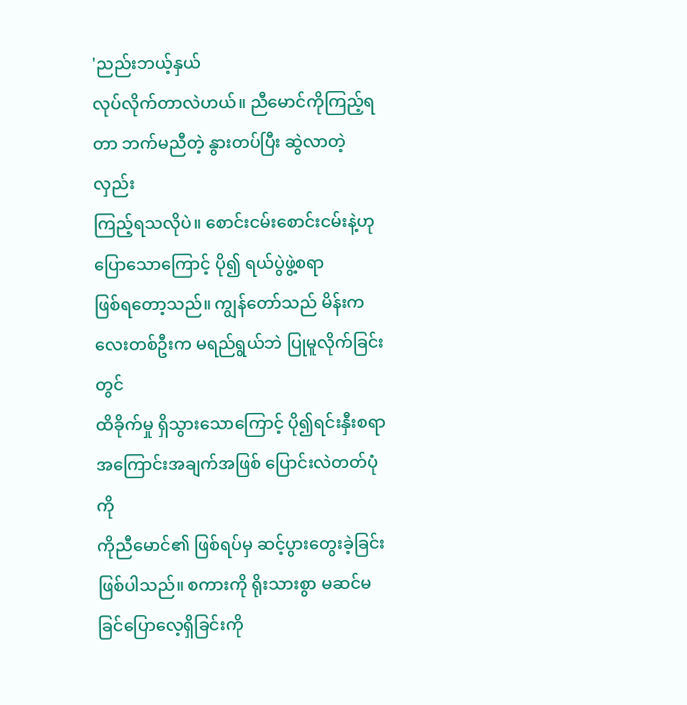'ညည်းဘယ့်နှယ်
လုပ်လိုက်တာလဲဟယ်။ ညီမောင်ကိုကြည့်ရတာ ဘက်မညီတဲ့ နွားတပ်ပြီး ဆွဲလာတဲ့လှည်း
ကြည့်ရသလိုပဲ။ စောင်းငမ်းစောင်းငမ်းနဲ့ဟု ပြောသောကြောင့် ပို၍ ရယ်ပွဲဖွဲ့စရာ
ဖြစ်ရတော့သည်။ ကျွန်တော်သည် မိန်းကလေးတစ်ဦးက မရည်ရွယ်ဘဲ ပြုမူလိုက်ခြင်းတွင်
ထိခိုက်မှု ရှိသွားသောကြောင့် ပို၍ရင်းနှီးစရာ အကြောင်းအချက်အဖြစ် ပြောင်းလဲတတ်ပုံကို
ကိုညီမောင်၏ ဖြစ်ရပ်မှ ဆင့်ပွားတွေးခဲ့ခြင်း ဖြစ်ပါသည်။ စကားကို ရိုးသားစွာ မဆင်မခြင်ပြောလေ့ရှိခြင်းကို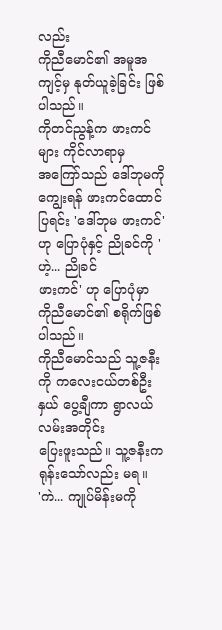လည်း
ကိုညီမောင်၏ အမူအကျင့်မှ နုတ်ယူခဲ့ခြင်း ဖြစ်ပါသည်။
ကိုတင်ညွန့်က ဖားကင်များ ကိုင်လာရာမှ
အကြော်သည် ဒေါ်ဘုမကို ကျွေးရန် ဖားကင်ထောင်ပြရင်း 'ဒေါ်ဘုမ ဖားကင်'
ဟု ပြောပုံနှင့် ညိုခင်ကို 'ဟဲ့... ညိုခင်
ဖားကင်' ဟု ပြောပုံမှာ ကိုညီမောင်၏ စရိုက်ဖြစ်ပါသည်။
ကိုညီမောင်သည် သူ့ဇနီးကို ကလေးငယ်တစ်ဦးနှယ် ပွေ့ချီကာ ရွာလယ်လမ်းအတိုင်း
ပြေးဖူးသည်။ သူ့ဇနီးက ရုန်းသော်လည်း မရ။
'ကဲ... ကျုပ်မိန်းမကို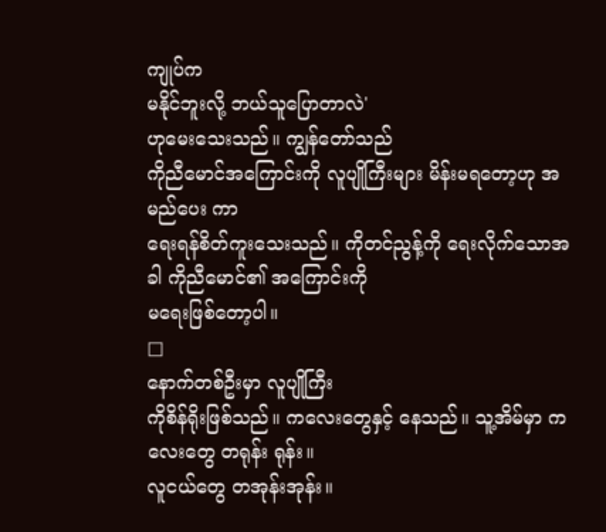ကျုပ်က
မနိုင်ဘူးလို့ ဘယ်သူပြောတာလဲ'
ဟုမေးသေးသည်။ ကျွန်တော်သည်
ကိုညီမောင်အကြောင်းကို လူပျိုကြီးများ မိန်းမရတော့ဟု အမည်ပေး ကာ
ရေးရန်စိတ်ကူးသေးသည်။ ကိုတင်ညွန့်ကို ရေးလိုက်သောအခါ ကိုညီမောင်၏ အကြောင်းကို
မရေးဖြစ်တော့ပါ။
□
နောက်တစ်ဦးမှာ လူပျိုကြီး
ကိုစိန်ရိုးဖြစ်သည်။ ကလေးတွေနှင့် နေသည်။ သူ့အိမ်မှာ ကလေးတွေ တရုန်း ရုန်း။
လူငယ်တွေ တအုန်းအုန်း။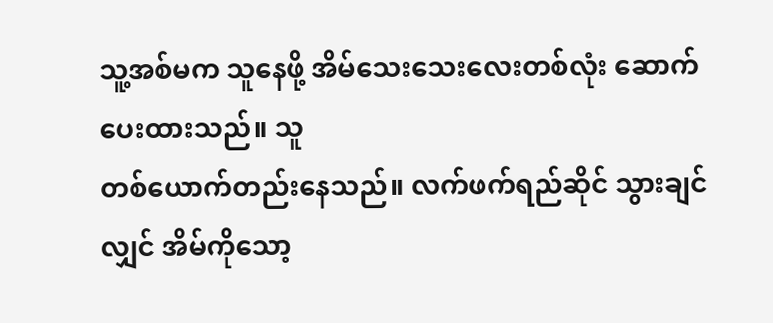သူ့အစ်မက သူနေဖို့ အိမ်သေးသေးလေးတစ်လုံး ဆောက်ပေးထားသည်။ သူ
တစ်ယောက်တည်းနေသည်။ လက်ဖက်ရည်ဆိုင် သွားချင်လျှင် အိမ်ကိုသော့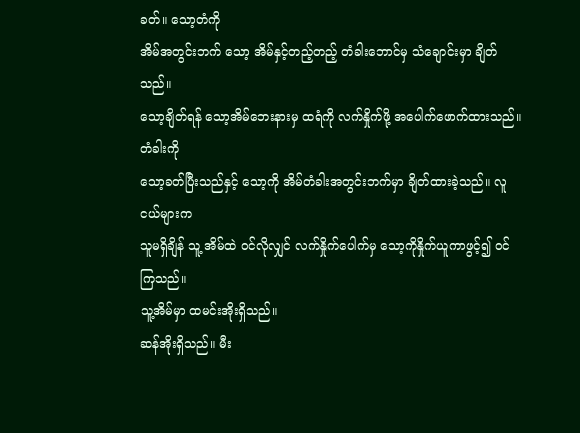ခတ်။ သော့တံကို
အိမ်အတွင်းဘက် သော့ အိမ်နှင့်တည့်တည့် တံခါးဘောင်မှ သံချောင်းမှာ ချိတ်သည်။
သော့ချိတ်ရန် သော့အိမ်ဘေးနားမှ ထရံကို လက်နှိုက်ဖို့ အပေါက်ဖောက်ထားသည်။ တံခါးကို
သော့ခတ်ပြီးသည်နှင့် သော့ကို အိမ်တံခါးအတွင်းဘက်မှာ ချိတ်ထားခဲ့သည်။ လူငယ်များက
သူမရှိချိန် သူ့ အိမ်ထဲ ဝင်လိုလျှင် လက်နှိုက်ပေါက်မှ သော့ကိုနှိုက်ယူကာဖွင့်၍ ဝင်ကြသည်။
သူ့အိမ်မှာ ထမင်းအိုးရှိသည်။
ဆန်အိုးရှိသည်။ မီး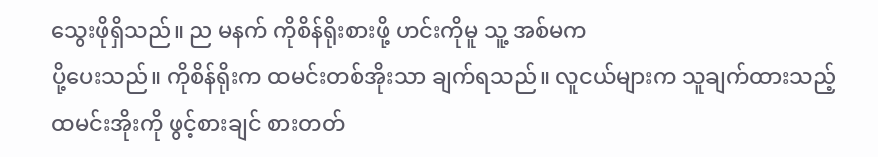သွေးဖိုရှိသည်။ ည မနက် ကိုစိန်ရိုးစားဖို့ ဟင်းကိုမူ သူ့ အစ်မက
ပို့ပေးသည်။ ကိုစိန်ရိုးက ထမင်းတစ်အိုးသာ ချက်ရသည်။ လူငယ်များက သူချက်ထားသည့်
ထမင်းအိုးကို ဖွင့်စားချင် စားတတ်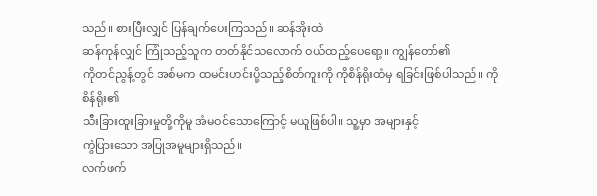သည်။ စားပြီးလျှင် ပြန်ချက်ပေးကြသည်။ ဆန်အိုးထဲ
ဆန်ကုန်လျှင် ကြုံသည့်သူက တတ်နိုင်သလောက် ဝယ်ထည့်ပေရော့။ ကျွန်တော်၏
ကိုတင်ညွန့်တွင် အစ်မက ထမင်းဟင်းပို့သည့်စိတ်ကူးကို ကိုစိန်ရိုးထံမှ ရခြင်းဖြစ်ပါသည်။ ကိုစိန်ရိုး၏
သီးခြားထူးခြားမှုတို့ကိုမူ အံမဝင်သောကြောင့် မယူဖြစ်ပါ။ သူ့မှာ အများနှင့်
ကွဲပြားသော အပြုအမူများရှိသည်။
လက်ဖက်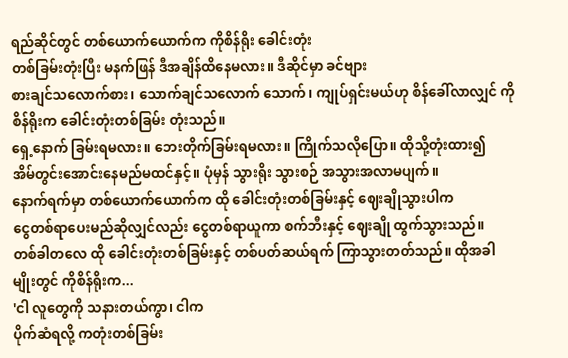ရည်ဆိုင်တွင် တစ်ယောက်ယောက်က ကိုစိန်ရိုး ခေါင်းတုံး
တစ်ခြမ်းတုံးပြီး မနက်ဖြန် ဒီအချိန်ထိနေမလား။ ဒီဆိုင်မှာ ခင်ဗျား
စားချင်သလောက်စား၊ သောက်ချင်သလောက် သောက်၊ ကျုပ်ရှင်းမယ်ဟု စိန်ခေါ်လာလျှင် ကိုစိန်ရိုးက ခေါင်းတုံးတစ်ခြမ်း တုံးသည်။
ရှေ့နောက် ခြမ်းရမလား။ ဘေးတိုက်ခြမ်းရမလား။ ကြိုက်သလိုပြော။ ထိုသို့တုံးထား၍
အိမ်တွင်းအောင်းနေမည်မထင်နှင့်။ ပုံမှန် သွားရိုး သွားစဉ် အသွားအလာမပျက်။
နောက်ရက်မှာ တစ်ယောက်ယောက်က ထို ခေါင်းတုံးတစ်ခြမ်းနှင့် ဈေးချိုသွားပါက
ငွေတစ်ရာပေးမည်ဆိုလျှင်လည်း ငွေတစ်ရာယူကာ စက်ဘီးနှင့် ဈေးချို ထွက်သွားသည်။
တစ်ခါတလေ ထို ခေါင်းတုံးတစ်ခြမ်းနှင့် တစ်ပတ်ဆယ်ရက် ကြာသွားတတ်သည်။ ထိုအခါ
မျိုးတွင် ကိုစိန်ရိုးက...
'ငါ လူတွေကို သနားတယ်ကွာ၊ ငါက
ပိုက်ဆံရလို့ ကတုံးတစ်ခြမ်း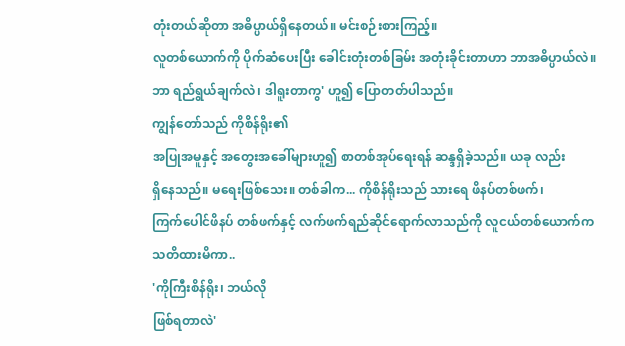တုံးတယ်ဆိုတာ အဓိပ္ပာယ်ရှိနေတယ်။ မင်းစဉ်းစားကြည့်။
လူတစ်ယောက်ကို ပိုက်ဆံပေးပြီး ခေါင်းတုံးတစ်ခြမ်း အတုံးခိုင်းတာဟာ ဘာအဓိပ္ပာယ်လဲ။
ဘာ ရည်ရွယ်ချက်လဲ၊ ဒါရူးတာကွ' ဟူ၍ ပြောတတ်ပါသည်။
ကျွန်တော်သည် ကိုစိန်ရိုး၏
အပြုအမူနှင့် အတွေးအခေါ်များဟူ၍ စာတစ်အုပ်ရေးရန် ဆန္ဒရှိခဲ့သည်။ ယခု လည်း
ရှိနေသည်။ မရေးဖြစ်သေး။ တစ်ခါက... ကိုစိန်ရိုးသည် သားရေ ဖိနပ်တစ်ဖက်၊
ကြက်ပေါင်ဖိနပ် တစ်ဖက်နှင့် လက်ဖက်ရည်ဆိုင်ရောက်လာသည်ကို လူငယ်တစ်ယောက်က
သတိထားမိကာ..
'ကိုကြီးစိန်ရိုး၊ ဘယ်လို
ဖြစ်ရတာလဲ'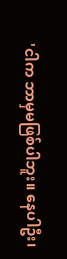'ငါက ဘာမှမဖြစ်ပါဘူး။ နေပါဦး၊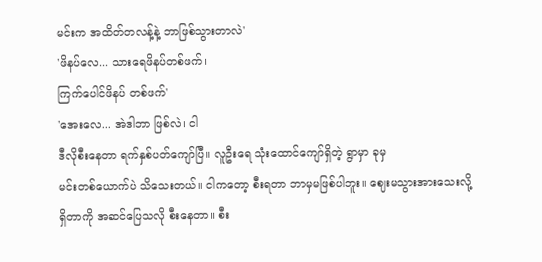မင်းက အထိတ်တလန့်နဲ့ ဘာဖြစ်သွားတာလဲ'
'ဖိနပ်လေ... သားရေဖိနပ်တစ်ဖက်၊
ကြက်ပေါင်ဖိနပ် တစ်ဖက်'
'အေးလေ... အဲဒါဘာ ဖြစ်လဲ၊ ငါ
ဒီလိုစီးနေတာ ရက်နှစ်ပတ်ကျော်ပြီ။ လူဦးရေ သုံးထောင်ကျော်ရှိတဲ့ ရွာမှာ ခုမှ
မင်းတစ်ယောက်ပဲ သိသေးတယ်။ ငါကတော့ စီးရတာ ဘာမှမဖြစ်ပါဘူး။ ဈေးမသွားအားသေးလို့
ရှိတာကို အဆင်ပြေသလို စီးနေတာ။ စီး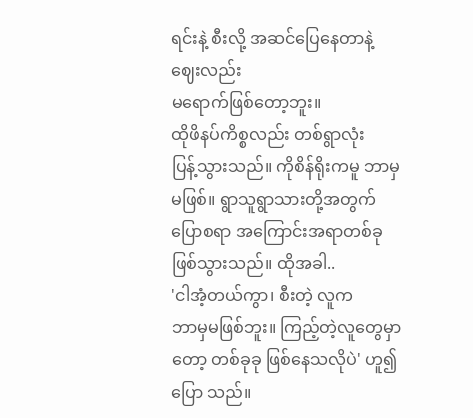ရင်းနဲ့ စီးလို့ အဆင်ပြေနေတာနဲ့ ဈေးလည်း
မရောက်ဖြစ်တော့ဘူး။
ထိုဖိနပ်ကိစ္စလည်း တစ်ရွာလုံး
ပြန့်သွားသည်။ ကိုစိန်ရိုးကမူ ဘာမှမဖြစ်။ ရွာသူရွာသားတို့အတွက် ပြောစရာ အကြောင်းအရာတစ်ခု
ဖြစ်သွားသည်။ ထိုအခါ..
'ငါအံ့တယ်ကွာ၊ စီးတဲ့ လူက
ဘာမှမဖြစ်ဘူး။ ကြည့်တဲ့လူတွေမှာတော့ တစ်ခုခု ဖြစ်နေသလိုပဲ' ဟူ၍
ပြော သည်။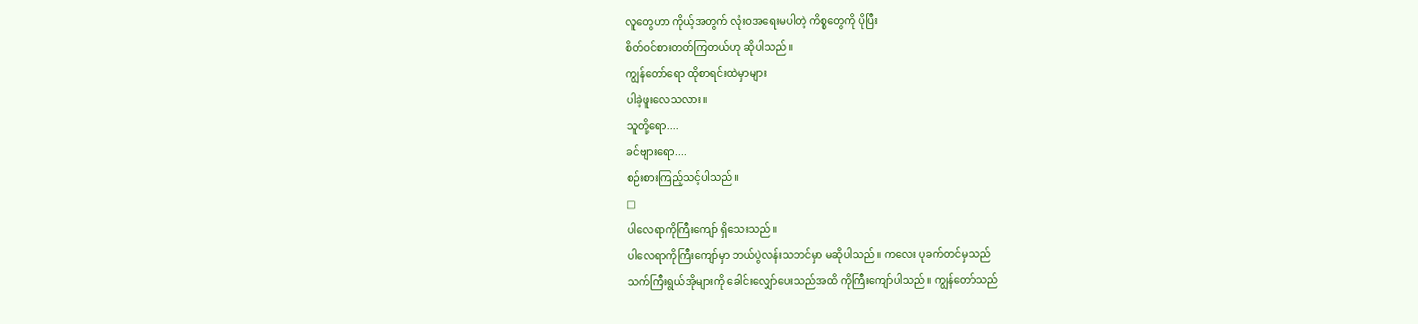လူတွေဟာ ကိုယ့်အတွက် လုံးဝအရေးမပါတဲ့ ကိစ္စတွေကို ပိုပြီး
စိတ်ဝင်စားတတ်ကြတယ်ဟု ဆိုပါသည်။
ကျွန်တော်ရော ထိုစာရင်းထဲမှာများ
ပါခဲ့ဖူးလေသလား။
သူတို့ရော....
ခင်ဗျားရော....
စဉ်းစားကြည့်သင့်ပါသည်။
□
ပါလေရာကိုကြီးကျော် ရှိသေးသည်။
ပါလေရာကိုကြီးကျော်မှာ ဘယ်ပွဲလန်းသဘင်မှာ မဆိုပါသည်။ ကလေး ပုခက်တင်မှသည်
သက်ကြီးရွယ်အိုများကို ခေါင်းလျှော်ပေးသည်အထိ ကိုကြီးကျော်ပါသည်။ ကျွန်တော်သည်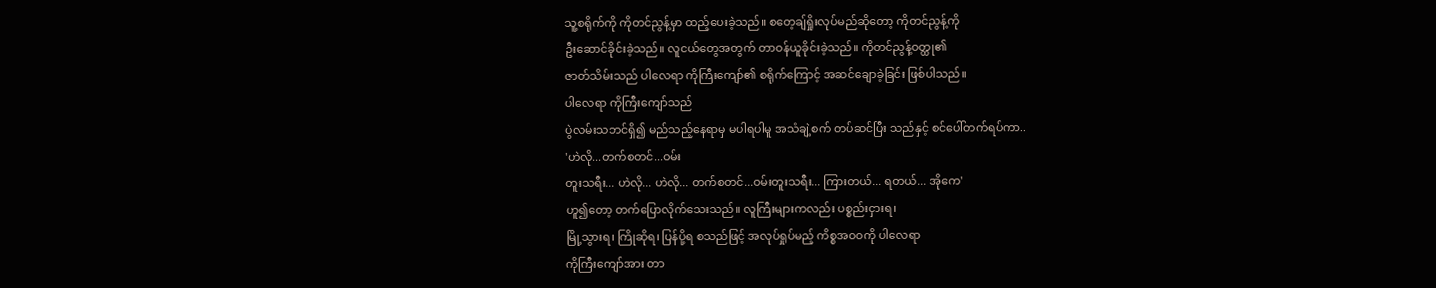သူ့စရိုက်ကို ကိုတင်ညွန့်မှာ ထည့်ပေးခဲ့သည်။ စတေ့ချ်ရှိုးလုပ်မည်ဆိုတော့ ကိုတင်ညွန့်ကို
ဦးဆောင်ခိုင်းခဲ့သည်။ လူငယ်တွေအတွက် တာဝန်ယူခိုင်းခဲ့သည်။ ကိုတင်ညွန့်ဝတ္ထု၏
ဇာတ်သိမ်းသည် ပါလေရာ ကိုကြီးကျော်၏ စရိုက်ကြောင့် အဆင်ချောခဲ့ခြင်း ဖြစ်ပါသည်။
ပါလေရာ ကိုကြီးကျော်သည်
ပွဲလမ်းသဘင်ရှိ၍ မည်သည့်နေရာမှ မပါရပါမူ အသံချဲ့စက် တပ်ဆင်ပြီး သည်နှင့် စင်ပေါ်တက်ရပ်ကာ..
'ဟဲလို...တက်စတင်...ဝမ်း
တူးသရီး... ဟဲလို... ဟဲလို... တက်စတင်...ဝမ်းတူးသရီး... ကြားတယ်... ရတယ်... အိုကေ'
ဟူ၍တော့ တက်ပြောလိုက်သေးသည်။ လူကြီးများကလည်း ပစ္စည်းငှားရ၊
မြို့သွားရ၊ ကြိုဆိုရ၊ ပြန်ပို့ရ စသည်ဖြင့် အလုပ်ရှုပ်မည့် ကိစ္စအဝဝကို ပါလေရာ
ကိုကြီးကျော်အား တာ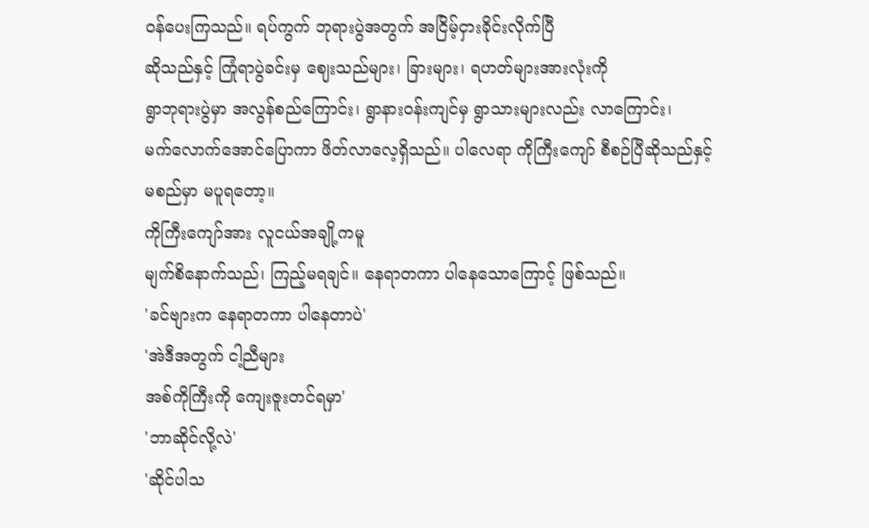ဝန်ပေးကြသည်။ ရပ်ကွက် ဘုရားပွဲအတွက် အငြိမ့်ငှားခိုင်းလိုက်ပြီ
ဆိုသည်နှင့် ကြုံရာပွဲခင်းမှ ဈေးသည်များ၊ ခြားများ၊ ရဟတ်များအားလုံးကို
ရွာဘုရားပွဲမှာ အလွန်စည်ကြောင်း၊ ရွာနားဝန်းကျင်မှ ရွာသားများလည်း လာကြောင်း၊
မက်လောက်အောင်ပြောကာ ဖိတ်လာလေ့ရှိသည်။ ပါလေရာ ကိုကြီးကျော် စီစဉ်ပြီဆိုသည်နှင့်
မစည်မှာ မပူရတော့။
ကိုကြီးကျော်အား လူငယ်အချို့ကမူ
မျက်စိနောက်သည်၊ ကြည့်မရချင်။ နေရာတကာ ပါနေသောကြောင့် ဖြစ်သည်။
'ခင်ဗျားက နေရာတကာ ပါနေတာပဲ'
'အဲဒီအတွက် ငါ့ညီများ
အစ်ကိုကြီးကို ကျေးဇူးတင်ရမှာ'
'ဘာဆိုင်လို့လဲ'
'ဆိုင်ပါသ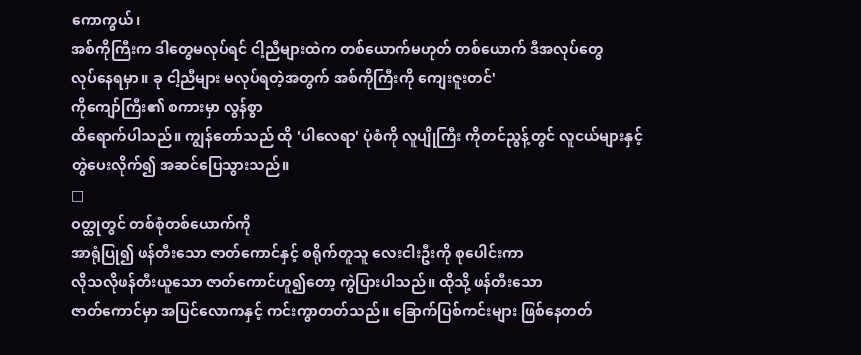ကောကွယ်၊
အစ်ကိုကြီးက ဒါတွေမလုပ်ရင် ငါ့ညီများထဲက တစ်ယောက်မဟုတ် တစ်ယောက် ဒီအလုပ်တွေ
လုပ်နေရမှာ။ ခု ငါ့ညီများ မလုပ်ရတဲ့အတွက် အစ်ကိုကြီးကို ကျေးဇူးတင်'
ကိုကျော်ကြီး၏ စကားမှာ လွန်စွာ
ထိရောက်ပါသည်။ ကျွန်တော်သည် ထို 'ပါလေရာ' ပုံစံကို လူပျိုကြီး ကိုတင်ညွန့်တွင် လူငယ်များနှင့်
တွဲပေးလိုက်၍ အဆင်ပြေသွားသည်။
□
ဝတ္ထုတွင် တစ်စုံတစ်ယောက်ကို
အာရုံပြု၍ ဖန်တီးသော ဇာတ်ကောင်နှင့် စရိုက်တူသူ လေးငါးဦးကို စုပေါင်းကာ
လိုသလိုဖန်တီးယူသော ဇာတ်ကောင်ဟူ၍တော့ ကွဲပြားပါသည်။ ထိုသို့ ဖန်တီးသော
ဇာတ်ကောင်မှာ အပြင်လောကနှင့် ကင်းကွာတတ်သည်။ ခြောက်ပြစ်ကင်းများ ဖြစ်နေတတ်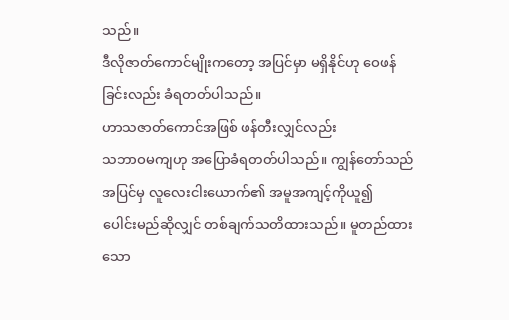သည်။
ဒီလိုဇာတ်ကောင်မျိုးကတော့ အပြင်မှာ မရှိနိုင်ဟု ဝေဖန်ခြင်းလည်း ခံရတတ်ပါသည်။
ဟာသဇာတ်ကောင်အဖြစ် ဖန်တီးလျှင်လည်း
သဘာဝမကျဟု အပြောခံရတတ်ပါသည်။ ကျွန်တော်သည် အပြင်မှ လူလေးငါးယောက်၏ အမူအကျင့်ကိုယူ၍
ပေါင်းမည်ဆိုလျှင် တစ်ချက်သတိထားသည်။ မူတည်ထားသော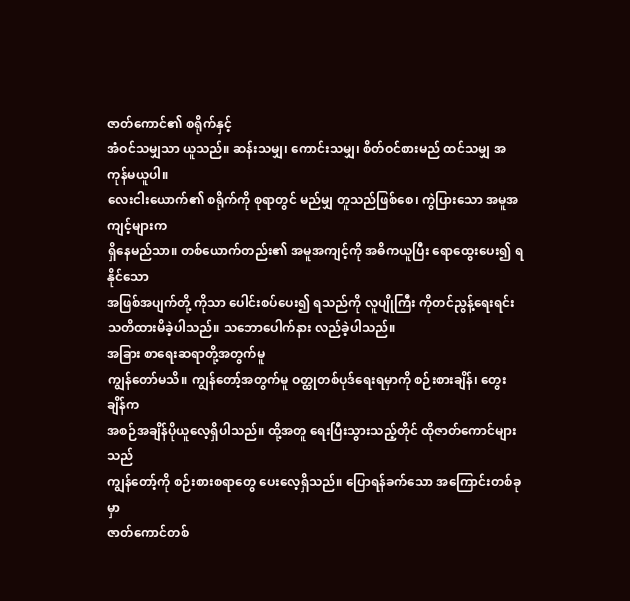ဇာတ်ကောင်၏ စရိုက်နှင့်
အံဝင်သမျှသာ ယူသည်။ ဆန်းသမျှ၊ ကောင်းသမျှ၊ စိတ်ဝင်စားမည် ထင်သမျှ အကုန်မယူပါ။
လေးငါးယောက်၏ စရိုက်ကို စုရာတွင် မည်မျှ တူသည်ဖြစ်စေ၊ ကွဲပြားသော အမူအကျင့်များက
ရှိနေမည်သာ။ တစ်ယောက်တည်း၏ အမူအကျင့်ကို အဓိကယူပြီး ရောထွေးပေး၍ ရနိုင်သော
အဖြစ်အပျက်တို့ ကိုသာ ပေါင်းစပ်ပေး၍ ရသည်ကို လူပျိုကြီး ကိုတင်ညွန့်ရေးရင်း
သတိထားမိခဲ့ပါသည်။ သဘောပေါက်နား လည်ခဲ့ပါသည်။
အခြား စာရေးဆရာတို့အတွက်မူ
ကျွန်တော်မသိ။ ကျွန်တော့်အတွက်မူ ဝတ္ထုတစ်ပုဒ်ရေးရမှာကို စဉ်းစားချိန်၊ တွေးချိန်က
အစဉ်အချိန်ပိုယူလေ့ရှိပါသည်။ ထို့အတူ ရေးပြီးသွားသည့်တိုင် ထိုဇာတ်ကောင်များသည်
ကျွန်တော့်ကို စဉ်းစားစရာတွေ ပေးလေ့ရှိသည်။ ပြောရန်ခက်သော အကြောင်းတစ်ခုမှာ
ဇာတ်ကောင်တစ်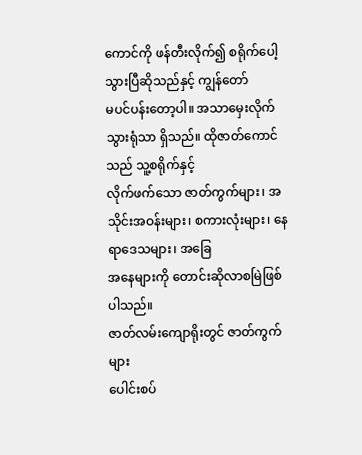ကောင်ကို ဖန်တီးလိုက်၍ စရိုက်ပေါ့သွားပြီဆိုသည်နှင့် ကျွန်တော်
မပင်ပန်းတော့ပါ။ အသာမှေးလိုက် သွားရုံသာ ရှိသည်။ ထိုဇာတ်ကောင်သည် သူ့စရိုက်နှင့်
လိုက်ဖက်သော ဇာတ်ကွက်များ၊ အသိုင်းအဝန်းများ၊ စကားလုံးများ၊ နေရာဒေသများ၊ အခြေ
အနေများကို တောင်းဆိုလာစမြဲဖြစ်ပါသည်။
ဇာတ်လမ်းကျောရိုးတွင် ဇာတ်ကွက်များ
ပေါင်းစပ်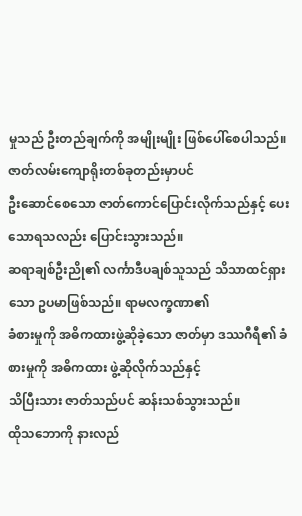မှုသည် ဦးတည်ချက်ကို အမျိုးမျိုး ဖြစ်ပေါ်စေပါသည်။ ဇာတ်လမ်းကျောရိုးတစ်ခုတည်းမှာပင်
ဦးဆောင်စေသော ဇာတ်ကောင်ပြောင်းလိုက်သည်နှင့် ပေးသောရသလည်း ပြောင်းသွားသည်။
ဆရာချစ်ဦးညို၏ လင်္ကာဒီပချစ်သူသည် သိသာထင်ရှားသော ဥပမာဖြစ်သည်။ ရာမလက္ခဏာ၏
ခံစားမှုကို အဓိကထားဖွဲ့ဆိုခဲ့သော ဇာတ်မှာ ဒဿဂီရီ၏ ခံစားမှုကို အဓိကထား ဖွဲ့ဆိုလိုက်သည်နှင့်
သိပြီးသား ဇာတ်သည်ပင် ဆန်းသစ်သွားသည်။
ထိုသဘောကို နားလည်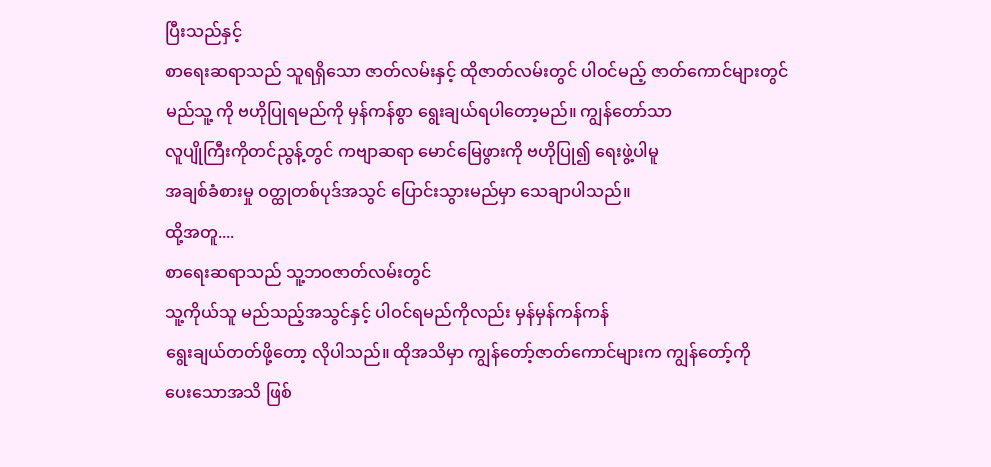ပြီးသည်နှင့်
စာရေးဆရာသည် သူရရှိသော ဇာတ်လမ်းနှင့် ထိုဇာတ်လမ်းတွင် ပါဝင်မည့် ဇာတ်ကောင်များတွင်
မည်သူ့ ကို ဗဟိုပြုရမည်ကို မှန်ကန်စွာ ရွေးချယ်ရပါတော့မည်။ ကျွန်တော်သာ
လူပျိုကြီးကိုတင်ညွန့်တွင် ကဗျာဆရာ မောင်မြေဖွားကို ဗဟိုပြု၍ ရေးဖွဲ့ပါမူ
အချစ်ခံစားမှု ဝတ္ထုတစ်ပုဒ်အသွင် ပြောင်းသွားမည်မှာ သေချာပါသည်။
ထို့အတူ....
စာရေးဆရာသည် သူ့ဘဝဇာတ်လမ်းတွင်
သူ့ကိုယ်သူ မည်သည့်အသွင်နှင့် ပါဝင်ရမည်ကိုလည်း မှန်မှန်ကန်ကန်
ရွေးချယ်တတ်ဖို့တော့ လိုပါသည်။ ထိုအသိမှာ ကျွန်တော့်ဇာတ်ကောင်များက ကျွန်တော့်ကို
ပေးသောအသိ ဖြစ်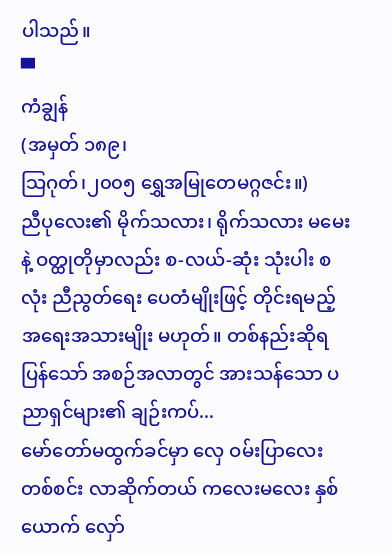ပါသည်။
▀
ကံချွန်
(အမှတ် ၁၈၉၊
သြဂုတ်၊၂၀၀၅ ရွှေအမြုတေမဂ္ဂဇင်း။)
ညီပုလေး၏ မိုက်သလား၊ ရိုက်သလား မမေးနဲ့ ဝတ္ထုတိုမှာလည်း စ-လယ်-ဆုံး သုံးပါး စလုံး ညီညွတ်ရေး ပေတံမျိုးဖြင့် တိုင်းရမည့် အရေးအသားမျိုး မဟုတ်။ တစ်နည်းဆိုရပြန်သော် အစဉ်အလာတွင် အားသန်သော ပညာရှင်များ၏ ချဉ်းကပ်...
မော်တော်မထွက်ခင်မှာ လှေ ဝမ်းပြာလေး တစ်စင်း လာဆိုက်တယ် ကလေးမလေး နှစ်ယောက် လှော်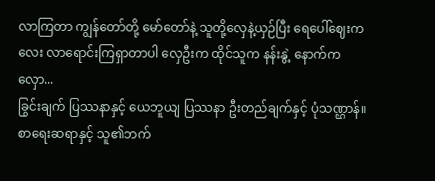လာကြတာ ကျွန်တော်တို့ မော်တော်နဲ့ သူတို့လှေနဲ့ယှဉ်ပြီး ရေပေါ်ဈေးကလေး လာရောင်းကြရှာတာပါ လှေဦးက ထိုင်သူက နန်းနွဲ့ နောက်က လှော...
ခြွင်းချက် ပြဿနာနှင့် ယေဘူယျ ပြဿနာ ဦးတည်ချက်နှင့် ပုံသဏ္ဌာန်။ စာရေးဆရာနှင့် သူ၏ဘက်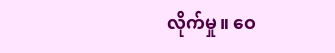လိုက်မှု။ ဝေ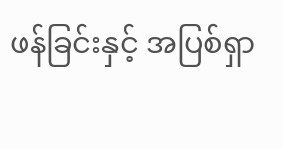ဖန်ခြင်းနှင့် အပြစ်ရှာ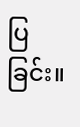ပြခြင်း။